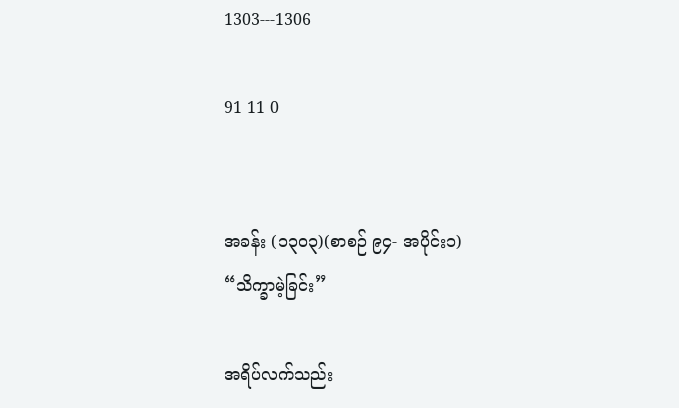1303---1306

91 11 0


အခန်း (၁၃၀၃)(စာစဉ် ၉၄- အပိုင်း၁)
“သိက္ခာမဲ့ခြင်း”

အရိပ်လက်သည်း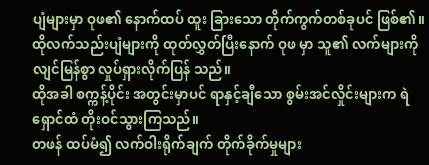ပျံများမှာ ဝုဖ၏ နောက်ထပ် ထူး ခြားသော တိုက်ကွက်တစ်ခုပင် ဖြစ်၏။
ထိုလက်သည်းပျံများကို ထုတ်လွှတ်ပြီးနောက် ဝုဖ မှာ သူ၏ လက်များကို လျင်မြန်စွာ လှုပ်ရှားလိုက်ပြန် သည်။
ထိုအခါ စက္ကန့်ပိုင်း အတွင်းမှာပင် ရာနှင့်ချီသော စွမ်းအင်လှိုင်းများက ရဲရှောင်ထံ တိုးဝင်သွားကြသည်။
တဖန် ထပ်မံ၍ လက်ဝါးရိုက်ချက် တိုက်ခိုက်မှုများ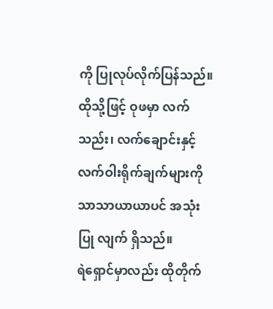ကို ပြုလုပ်လိုက်ပြန်သည်။
ထိုသို့ဖြင့် ဝုဖမှာ လက်သည်း၊ လက်ချောင်းနှင့် လက်ဝါးရိုက်ချက်များကို သာသာယာယာပင် အသုံးပြု လျက် ရှိသည်။
ရဲရှောင်မှာလည်း ထိုတိုက်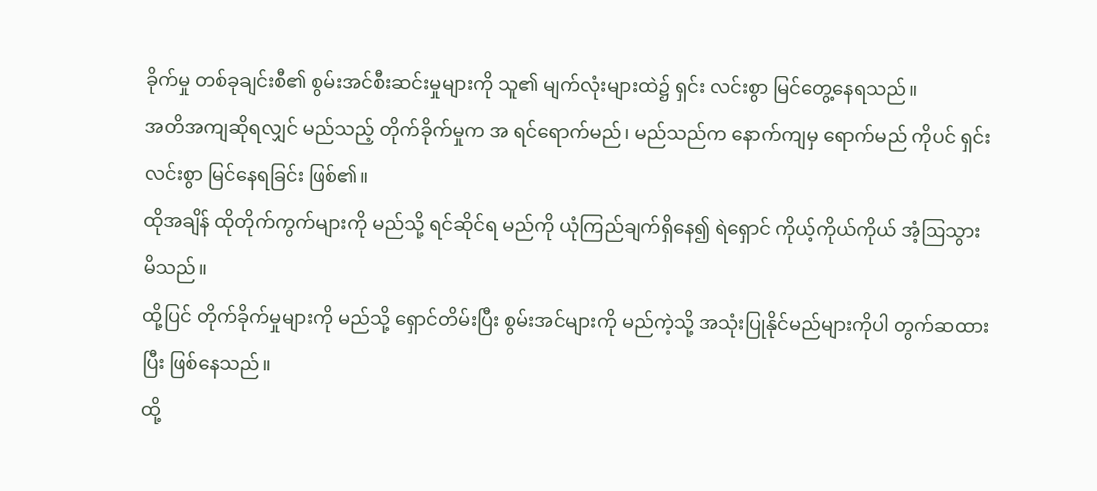ခိုက်မှု တစ်ခုချင်းစီ၏ စွမ်းအင်စီးဆင်းမှုများကို သူ၏ မျက်လုံးများထဲ၌ ရှင်း လင်းစွာ မြင်တွေ့နေရသည်။
အတိအကျဆိုရလျှင် မည်သည့် တိုက်ခိုက်မှုက အ ရင်ရောက်မည်၊ မည်သည်က နောက်ကျမှ ရောက်မည် ကိုပင် ရှင်းလင်းစွာ မြင်နေရခြင်း ဖြစ်၏။
ထိုအချိန် ထိုတိုက်ကွက်များကို မည်သို့ ရင်ဆိုင်ရ မည်ကို ယုံကြည်ချက်ရှိနေ၍ ရဲရှောင် ကိုယ့်ကိုယ်ကိုယ် အံ့ဩသွားမိသည်။
ထို့ပြင် တိုက်ခိုက်မှုများကို မည်သို့ ရှောင်တိမ်းပြီး စွမ်းအင်များကို မည်ကဲ့သို့ အသုံးပြုနိုင်မည်များကိုပါ တွက်ဆထားပြီး ဖြစ်နေသည်။
ထို့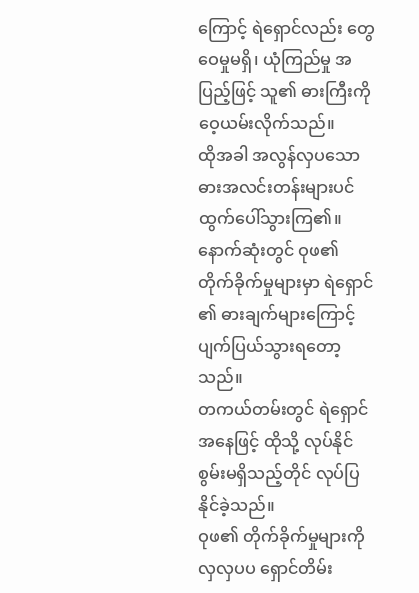ကြောင့် ရဲရှောင်လည်း တွေဝေမှုမရှိ၊ ယုံကြည်မှု အပြည့်ဖြင့် သူ၏ ဓားကြီးကို ဝေ့ယမ်းလိုက်သည်။
ထိုအခါ အလွန်လှပသော ဓားအလင်းတန်းများပင် ထွက်ပေါ်သွားကြ၏။
နောက်ဆုံးတွင် ဝုဖ၏ တိုက်ခိုက်မှုများမှာ ရဲရှောင် ၏ ဓားချက်များကြောင့် ပျက်ပြယ်သွားရတော့သည်။
တကယ်တမ်းတွင် ရဲရှောင်အနေဖြင့် ထိုသို့ လုပ်နိုင် စွမ်းမရှိသည့်တိုင် လုပ်ပြနိုင်ခဲ့သည်။
ဝုဖ၏ တိုက်ခိုက်မှုများကို လှလှပပ ရှောင်တိမ်း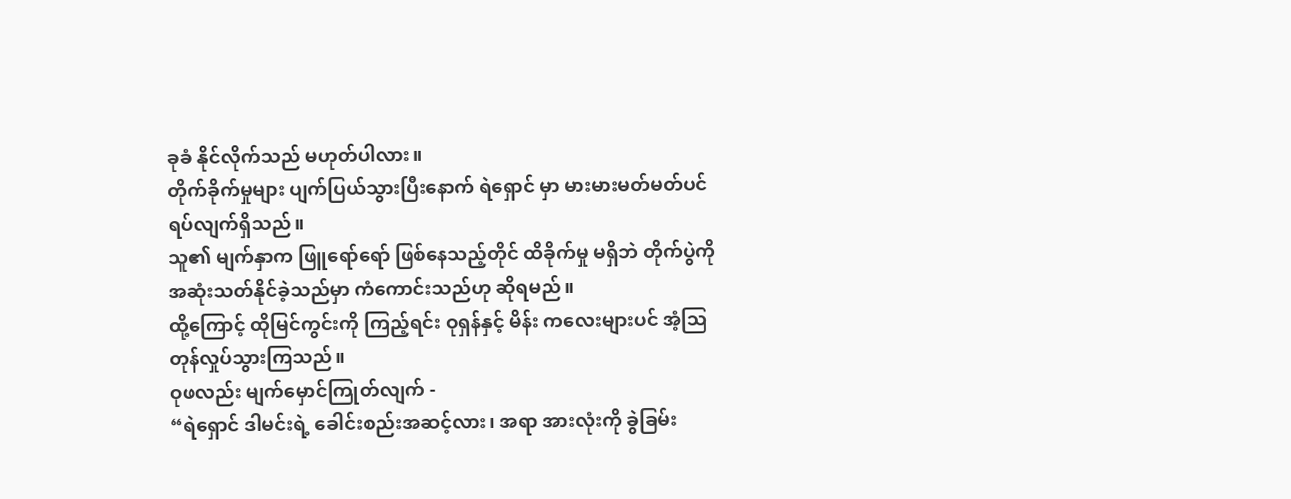ခုခံ နိုင်လိုက်သည် မဟုတ်ပါလား။
တိုက်ခိုက်မှုများ ပျက်ပြယ်သွားပြီးနောက် ရဲရှောင် မှာ မားမားမတ်မတ်ပင် ရပ်လျက်ရှိသည်။
သူ၏ မျက်နှာက ဖြူရော်ရော် ဖြစ်နေသည့်တိုင် ထိခိုက်မှု မရှိဘဲ တိုက်ပွဲကို အဆုံးသတ်နိုင်ခဲ့သည်မှာ ကံကောင်းသည်ဟု ဆိုရမည်။
ထို့ကြောင့် ထိုမြင်ကွင်းကို ကြည့်ရင်း ဝုရှန်နှင့် မိန်း ကလေးများပင် အံ့ဩတုန်လှုပ်သွားကြသည်။
ဝုဖလည်း မျက်မှောင်ကြုတ်လျက် -
“ရဲရှောင် ဒါမင်းရဲ့ ခေါင်းစည်းအဆင့်လား၊ အရာ အားလုံးကို ခွဲခြမ်း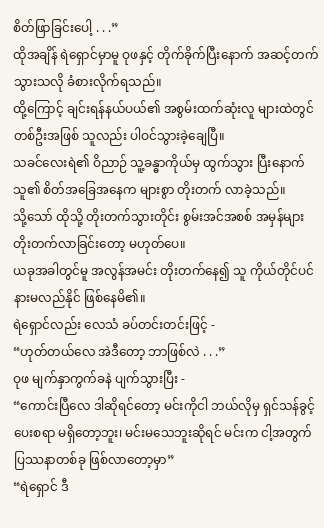စိတ်ဖြာခြင်းပေါ့ . . .”
ထိုအချိန် ရဲရှောင်မှာမူ ဝုဖနှင့် တိုက်ခိုက်ပြီးနောက် အဆင့်တက်သွားသလို ခံစားလိုက်ရသည်။
ထို့ကြောင့် ချင်းရန်နယ်ပယ်၏ အစွမ်းထက်ဆုံးလူ များထဲတွင် တစ်ဦးအဖြစ် သူလည်း ပါဝင်သွားခဲ့ချေပြီ။
သခင်လေးရဲ၏ ဝိညာဉ် သူ့ခန္ဓာကိုယ်မှ ထွက်သွား ပြီးနောက် သူ၏ စိတ်အခြေအနေက များစွာ တိုးတက် လာခဲ့သည်။
သို့သော် ထိုသို့ တိုးတက်သွားတိုင်း စွမ်းအင်အစစ် အမှန်များ တိုးတက်လာခြင်းတော့ မဟုတ်ပေ။
ယခုအခါတွင်မူ အလွန်အမင်း တိုးတက်နေ၍ သူ ကိုယ်တိုင်ပင် နားမလည်နိုင် ဖြစ်နေမိ၏။
ရဲရှောင်လည်း လေသံ ခပ်တင်းတင်းဖြင့် -
“ဟုတ်တယ်လေ အဲဒီတော့ ဘာဖြစ်လဲ . . .”
ဝုဖ မျက်နှာကွက်ခနဲ ပျက်သွားပြီး -
“ကောင်းပြီလေ ဒါဆိုရင်တော့ မင်းကိုငါ ဘယ်လိုမှ ရှင်သန်ခွင့်ပေးစရာ မရှိတော့ဘူး၊ မင်းမသေဘူးဆိုရင် မင်းက ငါ့အတွက် ပြဿနာတစ်ခု ဖြစ်လာတော့မှာ”
“ရဲရှောင် ဒီ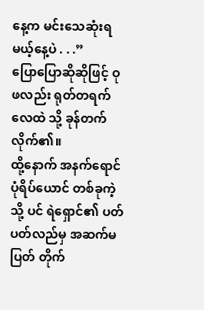နေ့က မင်းသေဆုံးရမယ့်နေ့ပဲ . . .”
ပြောပြောဆိုဆိုဖြင့် ဝုဖလည်း ရုတ်တရက် လေထဲ သို့ ခုန်တက်လိုက်၏။
ထို့နောက် အနက်ရောင် ပုံရိပ်ယောင် တစ်ခုကဲ့သို့ ပင် ရဲရှောင်၏ ပတ်ပတ်လည်မှ အဆက်မပြတ် တိုက်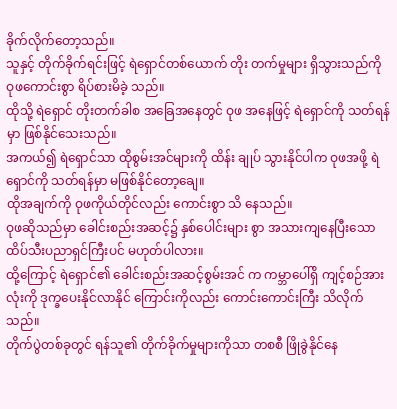ခိုက်လိုက်တော့သည်။
သူနှင့် တိုက်ခိုက်ရင်းဖြင့် ရဲရှောင်တစ်ယောက် တိုး တက်မှုများ ရှိသွားသည်ကို ဝုဖကောင်းစွာ ရိပ်စားမိခဲ့ သည်။
ထိုသို့ ရဲရှောင် တိုးတက်ခါစ အခြေအနေတွင် ဝုဖ အနေဖြင့် ရဲရှောင်ကို သတ်ရန်မှာ ဖြစ်နိုင်သေးသည်။
အကယ်၍ ရဲရှောင်သာ ထိုစွမ်းအင်များကို ထိန်း ချုပ် သွားနိုင်ပါက ဝုဖအဖို့ ရဲရှောင်ကို သတ်ရန်မှာ မဖြစ်နိုင်တော့ချေ။
ထိုအချက်ကို ဝုဖကိုယ်တိုင်လည်း ကောင်းစွာ သိ နေသည်။
ဝုဖဆိုသည်မှာ ခေါင်းစည်းအဆင့်၌ နှစ်ပေါင်းများ စွာ အသားကျနေပြီးသော ထိပ်သီးပညာရှင်ကြီးပင် မဟုတ်ပါလား။
ထို့ကြောင့် ရဲရှောင်၏ ခေါင်းစည်းအဆင့်စွမ်းအင် က ကမ္ဘာပေါ်ရှိ ကျင့်စဉ်အားလုံးကို ဒုက္ခပေးနိုင်လာနိုင် ကြောင်းကိုလည်း ကောင်းကောင်းကြီး သိလိုက်သည်။
တိုက်ပွဲတစ်ခုတွင် ရန်သူ၏ တိုက်ခိုက်မှုများကိုသာ တစစီ ဖြိုခွဲနိုင်နေ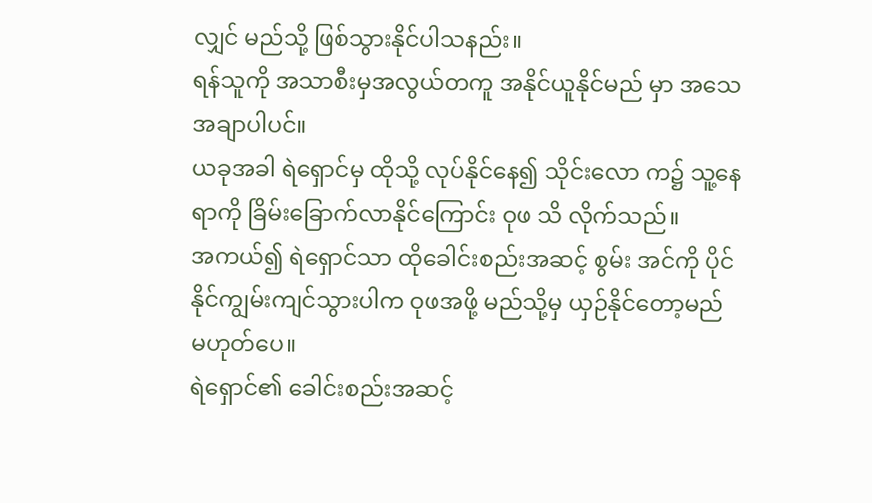လျှင် မည်သို့ ဖြစ်သွားနိုင်ပါသနည်း။
ရန်သူကို အသာစီးမှအလွယ်တကူ အနိုင်ယူနိုင်မည် မှာ အသေအချာပါပင်။
ယခုအခါ ရဲရှောင်မှ ထိုသို့ လုပ်နိုင်နေ၍ သိုင်းလော က၌ သူ့နေရာကို ခြိမ်းခြောက်လာနိုင်ကြောင်း ဝုဖ သိ လိုက်သည်။
အကယ်၍ ရဲရှောင်သာ ထိုခေါင်းစည်းအဆင့် စွမ်း အင်ကို ပိုင်နိုင်ကျွမ်းကျင်သွားပါက ဝုဖအဖို့ မည်သို့မှ ယှဉ်နိုင်တော့မည် မဟုတ်ပေ။
ရဲရှောင်၏ ခေါင်းစည်းအဆင့်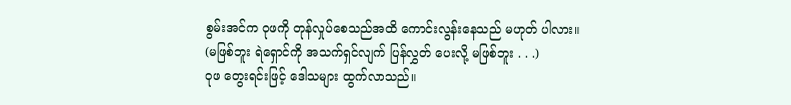စွမ်းအင်က ဝုဖကို တုန်လှုပ်စေသည်အထိ ကောင်းလွန်းနေသည် မဟုတ် ပါလား။
(မဖြစ်ဘူး ရဲရှောင်ကို အသက်ရှင်လျက် ပြန်လွှတ် ပေးလို့ မဖြစ်ဘူး . . .)
ဝုဖ တွေးရင်းဖြင့် ဒေါသများ ထွက်လာသည်။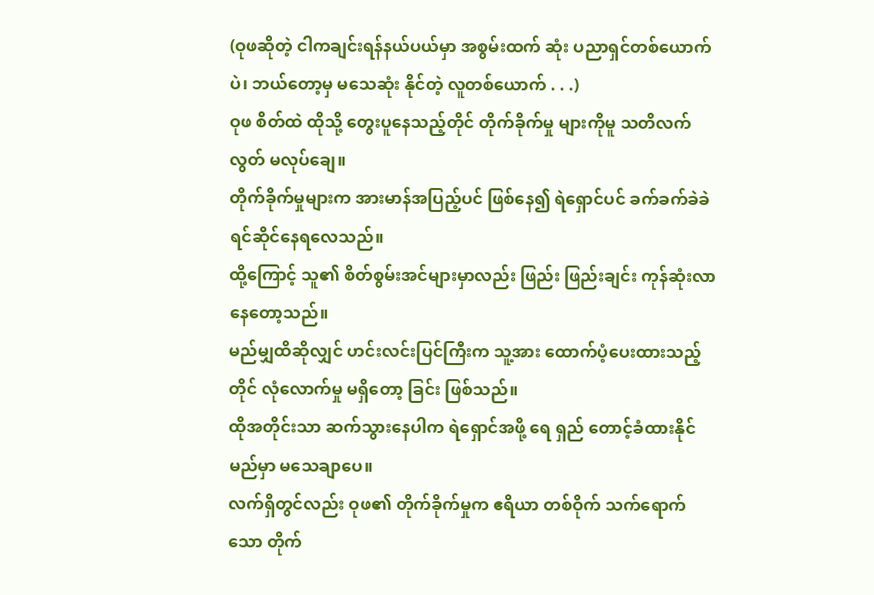(ဝုဖဆိုတဲ့ ငါကချင်းရန်နယ်ပယ်မှာ အစွမ်းထက် ဆုံး ပညာရှင်တစ်ယောက်ပဲ၊ ဘယ်တော့မှ မသေဆုံး နိုင်တဲ့ လူတစ်ယောက် . . .)
ဝုဖ စိတ်ထဲ ထိုသို့ တွေးပူနေသည့်တိုင် တိုက်ခိုက်မှု များကိုမူ သတိလက်လွတ် မလုပ်ချေ။
တိုက်ခိုက်မှုများက အားမာန်အပြည့်ပင် ဖြစ်နေ၍ ရဲရှောင်ပင် ခက်ခက်ခဲခဲ ရင်ဆိုင်နေရလေသည်။
ထို့ကြောင့် သူ၏ စိတ်စွမ်းအင်များမှာလည်း ဖြည်း ဖြည်းချင်း ကုန်ဆုံးလာနေတော့သည်။
မည်မျှထိဆိုလျှင် ဟင်းလင်းပြင်ကြီးက သူ့အား ထောက်ပံ့ပေးထားသည့်တိုင် လုံလောက်မှု မရှိတော့ ခြင်း ဖြစ်သည်။
ထိုအတိုင်းသာ ဆက်သွားနေပါက ရဲရှောင်အဖို့ ရေ ရှည် တောင့်ခံထားနိုင်မည်မှာ မသေချာပေ။
လက်ရှိတွင်လည်း ဝုဖ၏ တိုက်ခိုက်မှုက ဧရိယာ တစ်ဝိုက် သက်ရောက်သော တိုက်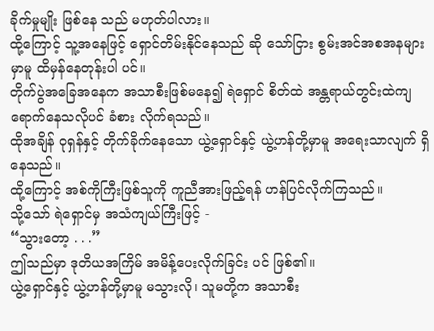ခိုက်မှုမျိုး ဖြစ်နေ သည် မဟုတ်ပါလား။
ထို့ကြောင့် သူ့အနေဖြင့် ရှောင်တိမ်းနိုင်နေသည် ဆို သော်ငြား စွမ်းအင်အစအနများမှာမူ ထိမှန်နေတုန်းပါ ပင်။
တိုက်ပွဲအခြေအနေက အသာစီးဖြစ်မနေ၍ ရဲရှောင် စိတ်ထဲ အန္တရာယ်တွင်းထဲကျရောက်နေသလိုပင် ခံစား လိုက်ရသည်။
ထိုအချိန် ဝုရှန်နှင့် တိုက်ခိုက်နေသော ယွဲ့ရှောင်နှင့် ယွဲ့ဟန်တို့မှာမူ အရေးသာလျက် ရှိနေသည်။
ထို့ကြောင့် အစ်ကိုကြီးဖြစ်သူကို ကူညီအားဖြည့်ရန် ဟန်ပြင်လိုက်ကြသည်။
သို့သော် ရဲရှောင်မှ အသံကျယ်ကြီးဖြင့် -
“သွားတော့ . . .”
ဤသည်မှာ ဒုတိယအကြိမ် အမိန့်ပေးလိုက်ခြင်း ပင် ဖြစ်၏။
ယွဲ့ရှောင်နှင့် ယွဲ့ဟန်တို့မှာမူ မသွားလို၊ သူမတို့က အသာစီး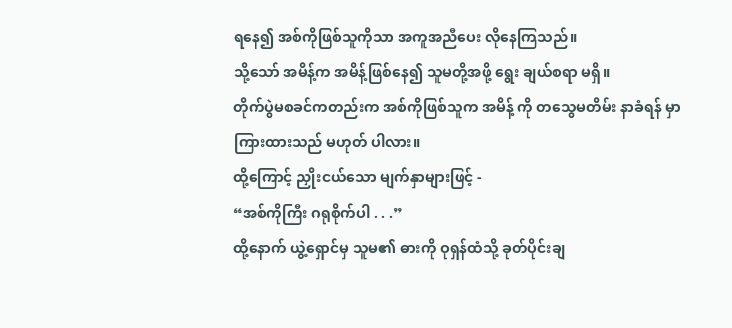ရနေ၍ အစ်ကိုဖြစ်သူကိုသာ အကူအညီပေး လိုနေကြသည်။
သို့သော် အမိန့်က အမိန့်ဖြစ်နေ၍ သူမတို့အဖို့ ရွေး ချယ်စရာ မရှိ။
တိုက်ပွဲမစခင်ကတည်းက အစ်ကိုဖြစ်သူက အမိန့် ကို တသွေမတိမ်း နာခံရန် မှာကြားထားသည် မဟုတ် ပါလား။
ထို့ကြောင့် ညှိုးငယ်သော မျက်နှာများဖြင့် -
“အစ်ကိုကြီး ဂရုစိုက်ပါ . . .”
ထို့နောက် ယွဲ့ရှောင်မှ သူမ၏ ဓားကို ဝုရှန်ထံသို့ ခုတ်ပိုင်းချ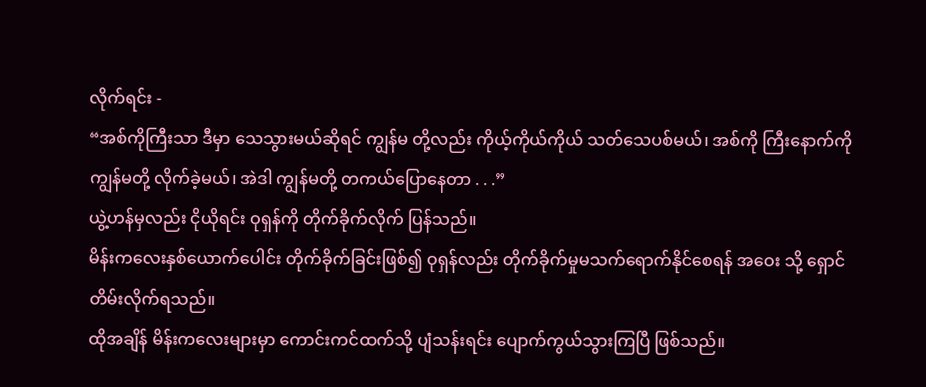လိုက်ရင်း -
“အစ်ကိုကြီးသာ ဒီမှာ သေသွားမယ်ဆိုရင် ကျွန်မ တို့လည်း ကိုယ့်ကိုယ်ကိုယ် သတ်သေပစ်မယ်၊ အစ်ကို ကြီးနောက်ကို ကျွန်မတို့ လိုက်ခဲ့မယ်၊ အဲဒါ ကျွန်မတို့ တကယ်‌ပြောနေတာ . . .”
ယွဲ့ဟန်မှလည်း ငိုယိုရင်း ဝုရှန်ကို တိုက်ခိုက်လိုက် ပြန်သည်။
မိန်းကလေးနှစ်ယောက်ပေါင်း တိုက်ခိုက်ခြင်းဖြစ်၍ ဝုရှန်လည်း တိုက်ခိုက်မှုမသက်ရောက်နိုင်စေရန် အဝေး သို့ ရှောင်တိမ်းလိုက်ရသည်။
ထိုအချိန် မိန်းကလေးများမှာ ကောင်းကင်ထက်သို့ ပျံသန်းရင်း ပျောက်ကွယ်သွားကြပြီ ဖြစ်သည်။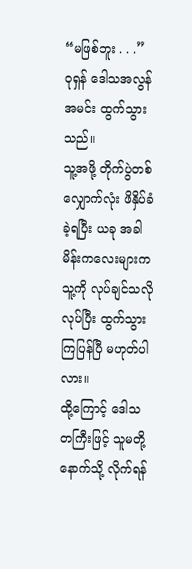“မဖြစ်ဘူး . . .”
ဝုရှန် ဒေါသအလွန်အမင်း ထွက်သွားသည်။
သူ့အဖို့ တိုက်ပွဲတစ်လျှောက်လုံး ဖိနှိပ်ခံခဲ့ရပြီး ယခု အခါ မိန်းကလေးများက သူ့ကို လုပ်ချင်သလို လုပ်ပြီး ထွက်သွားကြပြန်ပြီ မဟုတ်ပါလား။
ထို့ကြောင့် ဒေါသတကြီးဖြင့် သူမတို့ နောက်သို့ လိုက်ရန်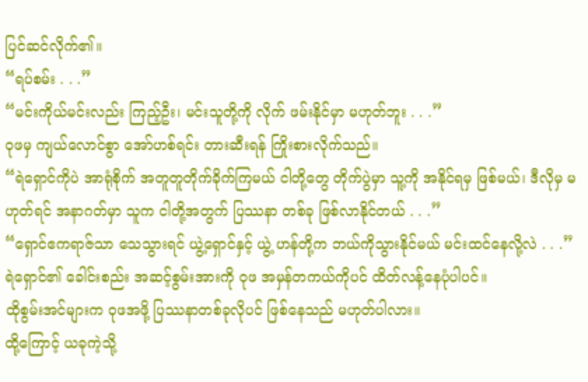ပြင်ဆင်လိုက်၏။
“ရပ်စမ်း . . .”
“မင်းကိုယ်မင်းလည်း ကြည့်ဦး၊ မင်းသူတို့ကို လိုက် ဖမ်းနိုင်မှာ မဟုတ်ဘူး . . .”
ဝုဖမှ ကျယ်လောင်စွာ အော်ဟစ်ရင်း တားဆီးရန် ကြိုးစားလိုက်သည်။
“ရဲရှောင်ကိုပဲ အာရုံစိုက် အတူတူတိုက်ခိုက်ကြမယ် ငါတို့တွေ တိုက်ပွဲမှာ သူ့ကို အနိုင်ရမှ ဖြစ်မယ်၊ ဒီလိုမှ မဟုတ်ရင် အနာဂတ်မှာ သူက ငါတို့အတွက် ပြဿနာ တစ်ခု ဖြစ်လာနိုင်တယ် . . .”
“ရှောင်ဧကရာဇ်သာ သေသွားရင် ယွဲ့ရှောင်နှင့် ယွဲ့ ဟန်တို့က ဘယ်ကိုသွားနိုင်မယ် မင်းထင်နေလို့လဲ . . .”
ရဲရှောင်၏ ခေါင်းစည်း အဆင့်စွမ်းအားကို ဝုဖ အမှန်တကယ်ကိုပင် ထိတ်လန့်နေပုံပါပင်။
ထိုစွမ်းအင်များက ဝုဖအဖို့ ပြဿနာတစ်ခုလိုပင် ဖြစ်နေသည် မဟုတ်ပါလား။
ထို့ကြောင့် ယခုကဲ့သို့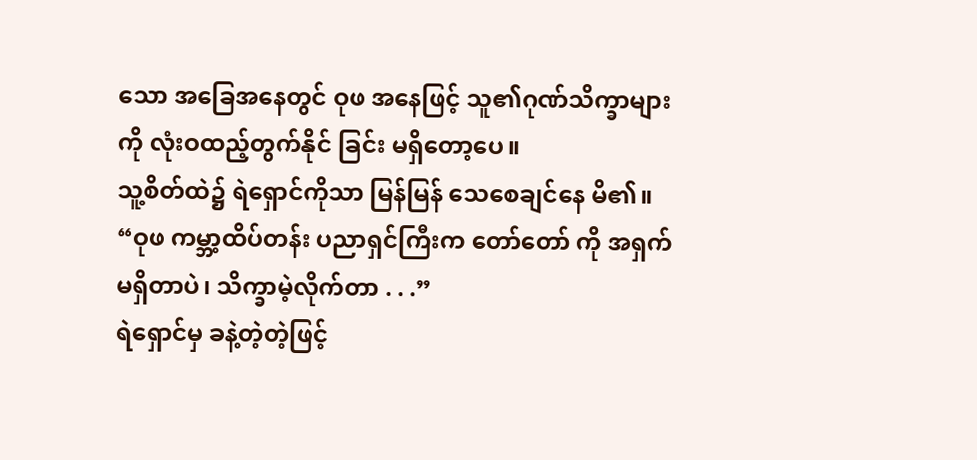သော အခြေအနေတွင် ဝုဖ အနေဖြင့် သူ၏ဂုဏ်သိက္ခာများကို လုံးဝထည့်တွက်နိုင် ခြင်း မရှိတော့ပေ။
သူ့စိတ်ထဲ၌ ရဲရှောင်ကိုသာ မြန်မြန် သေစေချင်နေ မိ၏။
“ဝုဖ ကမ္ဘာ့ထိပ်တန်း ပညာရှင်ကြီးက တော်တော် ကို အရှက်မရှိတာပဲ၊ သိက္ခာမဲ့လိုက်တာ . . .”
ရဲရှောင်မှ ခနဲ့တဲ့တဲ့ဖြင့်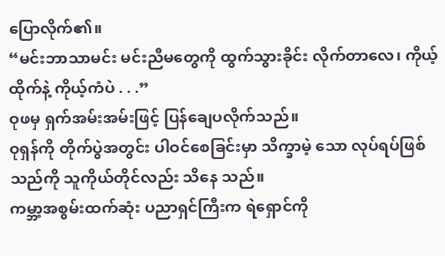ပြောလိုက်၏။
“မင်းဘာသာမင်း မင်းညီမတွေကို ထွက်သွားခိုင်း လိုက်တာလေ၊ ကိုယ့်ထိုက်နဲ့ ကိုယ့်ကံပဲ . . .”
ဝုဖမှ ရှက်အမ်းအမ်းဖြင့် ပြန်ချေပလိုက်သည်။
ဝုရှန်ကို တိုက်ပွဲအတွင်း ပါဝင်စေခြင်းမှာ သိက္ခာမဲ့ သော လုပ်ရပ်ဖြစ်သည်ကို သူကိုယ်တိုင်လည်း သိနေ သည်။
ကမ္ဘာ့အစွမ်းထက်ဆုံး ပညာရှင်ကြီးက ရဲရှောင်ကို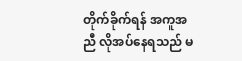တိုက်ခိုက်ရန် အကူအညီ လိုအပ်နေရသည် မ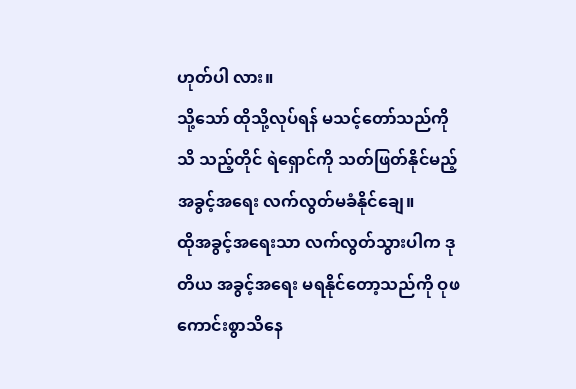ဟုတ်ပါ လား။
သို့သော် ထိုသို့လုပ်ရန် မသင့်တော်သည်ကို သိ သည့်တိုင် ရဲရှောင်ကို သတ်ဖြတ်နိုင်မည့် အခွင့်အရေး လက်လွတ်မခံနိုင်ချေ။
ထိုအခွင့်အရေးသာ လက်လွတ်သွားပါက ဒုတိယ အခွင့်အရေး မရနိုင်တော့သည်ကို ဝုဖ ကောင်းစွာသိနေ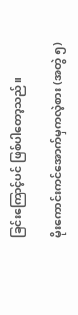ခြင်းကြောင့်ပင် ဖြစ်ပါတော့သည်။

မိုးကောင်းကင်အောက်မှကလဲ့စား (အတွဲ ၅)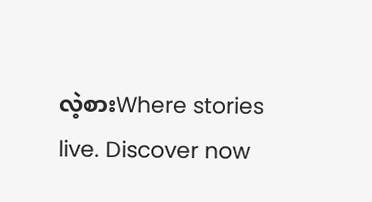လဲ့စားWhere stories live. Discover now